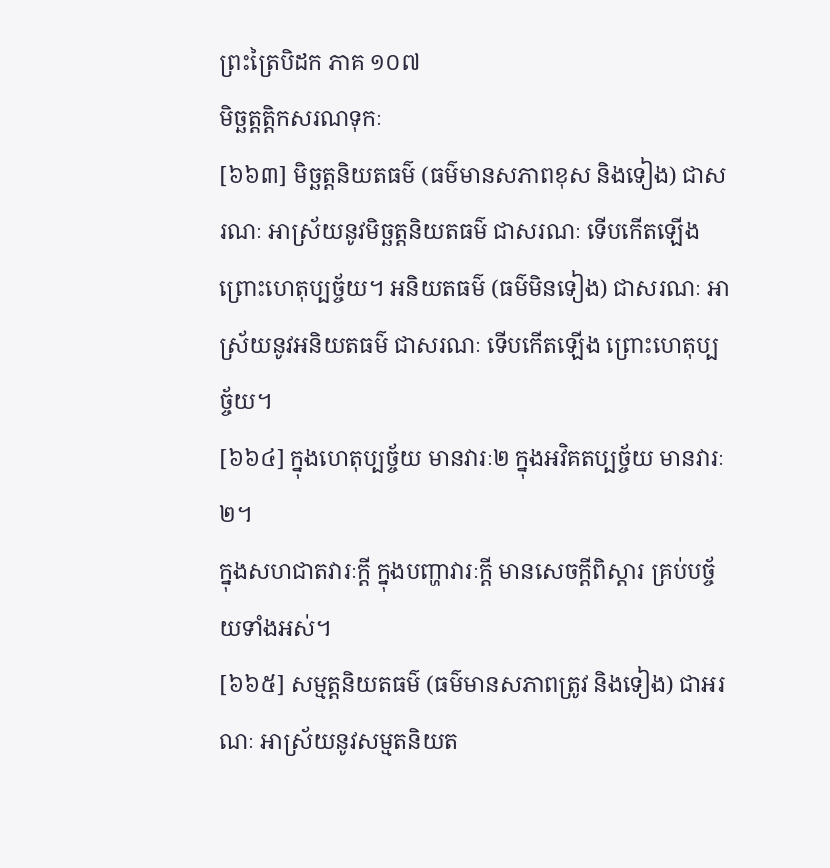ព្រះត្រៃបិដក ភាគ ១០៧
មិច្ឆត្តត្តិកសរណទុកៈ
[៦៦៣] មិច្ឆត្តនិយតធម៌ (ធម៌មានសភាពខុស និងទៀង) ជាសរណៈ អាស្រ័យនូវមិច្ឆត្តនិយតធម៌ ជាសរណៈ ទើបកើតឡើង ព្រោះហេតុប្បច្ច័យ។ អនិយតធម៌ (ធម៌មិនទៀង) ជាសរណៈ អាស្រ័យនូវអនិយតធម៌ ជាសរណៈ ទើបកើតឡើង ព្រោះហេតុប្បច្ច័យ។
[៦៦៤] ក្នុងហេតុប្បច្ច័យ មានវារៈ២ ក្នុងអវិគតប្បច្ច័យ មានវារៈ២។
ក្នុងសហជាតវារៈក្តី ក្នុងបញ្ហាវារៈក្តី មានសេចក្តីពិស្តារ គ្រប់បច្ច័យទាំងអស់។
[៦៦៥] សម្មត្តនិយតធម៌ (ធម៌មានសភាពត្រូវ និងទៀង) ជាអរណៈ អាស្រ័យនូវសម្មតនិយត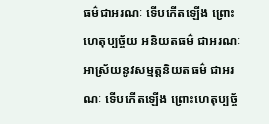ធម៌ជាអរណៈ ទើបកើតឡើង ព្រោះហេតុប្បច្ច័យ អនិយតធម៌ ជាអរណៈ អាស្រ័យនូវសម្មត្តនិយតធម៌ ជាអរណៈ ទើបកើតឡើង ព្រោះហេតុប្បច្ច័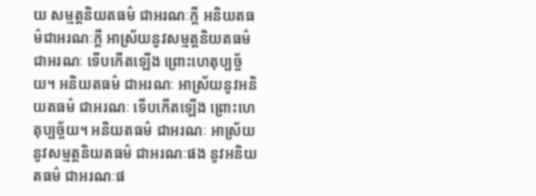យ សម្មត្តនិយតធម៌ ជាអរណៈក្តី អនិយតធម៌ជាអរណៈក្តី អាស្រ័យនូវសម្មត្តនិយតធម៌ ជាអរណៈ ទើបកើតឡើង ព្រោះហេតុប្បច្ច័យ។ អនិយតធម៌ ជាអរណៈ អាស្រ័យនូវអនិយតធម៌ ជាអរណៈ ទើបកើតឡើង ព្រោះហេតុប្បច្ច័យ។ អនិយតធម៌ ជាអរណៈ អាស្រ័យនូវសម្មត្តនិយតធម៌ ជាអរណៈផង នូវអនិយតធម៌ ជាអរណៈផ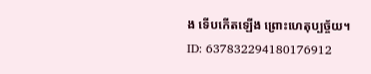ង ទើបកើតឡើង ព្រោះហេតុប្បច្ច័យ។
ID: 637832294180176912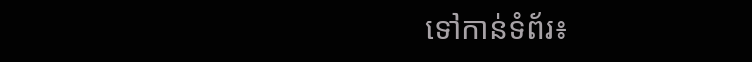ទៅកាន់ទំព័រ៖